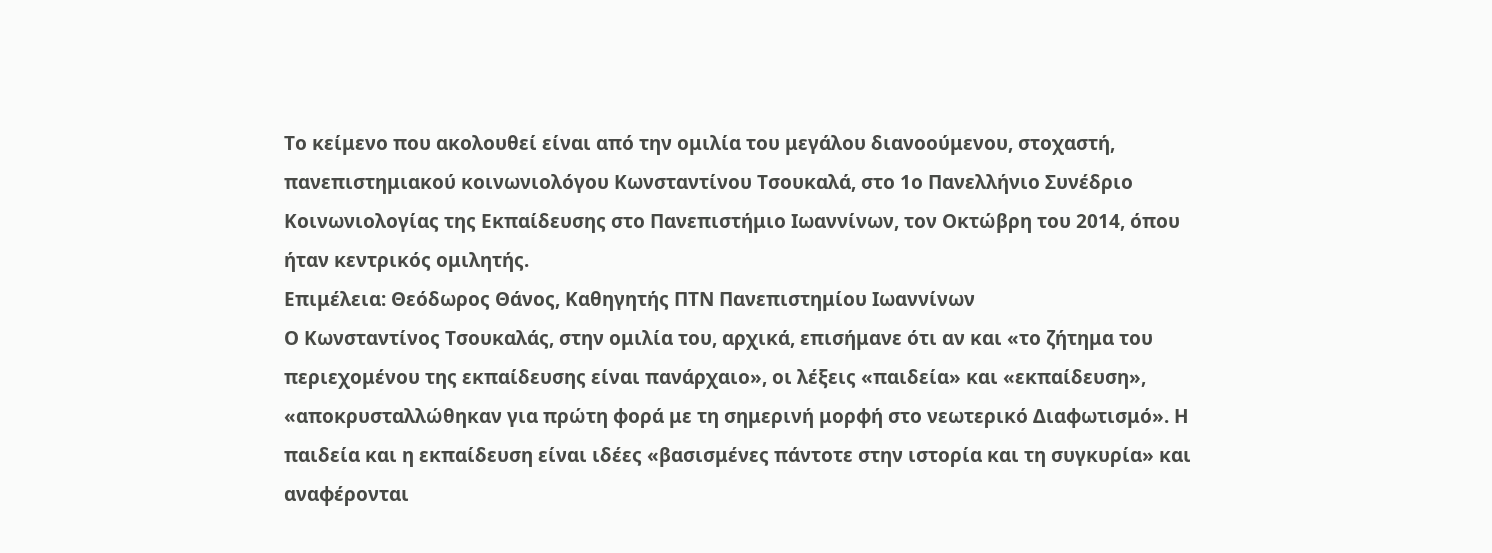Το κείμενο που ακολουθεί είναι από την ομιλία του μεγάλου διανοούμενου, στοχαστή, πανεπιστημιακού κοινωνιολόγου Κωνσταντίνου Τσουκαλά, στο 1ο Πανελλήνιο Συνέδριο Κοινωνιολογίας της Εκπαίδευσης στο Πανεπιστήμιο Ιωαννίνων, τον Οκτώβρη του 2014, όπου ήταν κεντρικός ομιλητής.
Επιμέλεια: Θεόδωρος Θάνος, Καθηγητής ΠΤΝ Πανεπιστημίου Ιωαννίνων
Ο Κωνσταντίνος Τσουκαλάς, στην ομιλία του, αρχικά, επισήμανε ότι αν και «το ζήτημα του περιεχομένου της εκπαίδευσης είναι πανάρχαιο», οι λέξεις «παιδεία» και «εκπαίδευση», «αποκρυσταλλώθηκαν για πρώτη φορά με τη σημερινή μορφή στο νεωτερικό Διαφωτισμό». Η παιδεία και η εκπαίδευση είναι ιδέες «βασισμένες πάντοτε στην ιστορία και τη συγκυρία» και αναφέρονται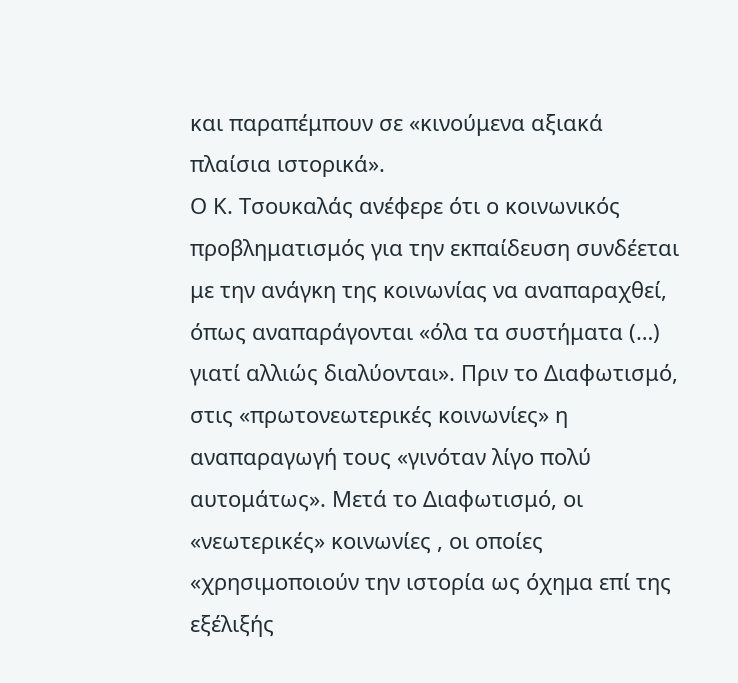και παραπέμπουν σε «κινούμενα αξιακά πλαίσια ιστορικά».
Ο Κ. Τσουκαλάς ανέφερε ότι ο κοινωνικός προβληματισμός για την εκπαίδευση συνδέεται με την ανάγκη της κοινωνίας να αναπαραχθεί, όπως αναπαράγονται «όλα τα συστήματα (…) γιατί αλλιώς διαλύονται». Πριν το Διαφωτισμό, στις «πρωτονεωτερικές κοινωνίες» η αναπαραγωγή τους «γινόταν λίγο πολύ αυτομάτως». Μετά το Διαφωτισμό, οι «νεωτερικές» κοινωνίες , οι οποίες «χρησιμοποιούν την ιστορία ως όχημα επί της εξέλιξής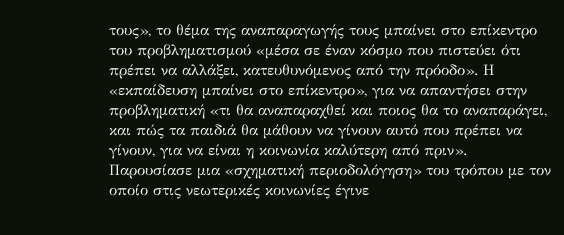τους», το θέμα της αναπαραγωγής τους μπαίνει στο επίκεντρο του προβληματισμού «μέσα σε έναν κόσμο που πιστεύει ότι πρέπει να αλλάξει, κατευθυνόμενος από την πρόοδο». Η «εκπαίδευση μπαίνει στο επίκεντρο», για να απαντήσει στην προβληματική «τι θα αναπαραχθεί και ποιος θα το αναπαράγει, και πώς τα παιδιά θα μάθουν να γίνουν αυτό που πρέπει να γίνουν, για να είναι η κοινωνία καλύτερη από πριν». Παρουσίασε μια «σχηματική περιοδολόγηση» του τρόπου με τον οποίο στις νεωτερικές κοινωνίες έγινε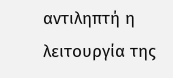αντιληπτή η λειτουργία της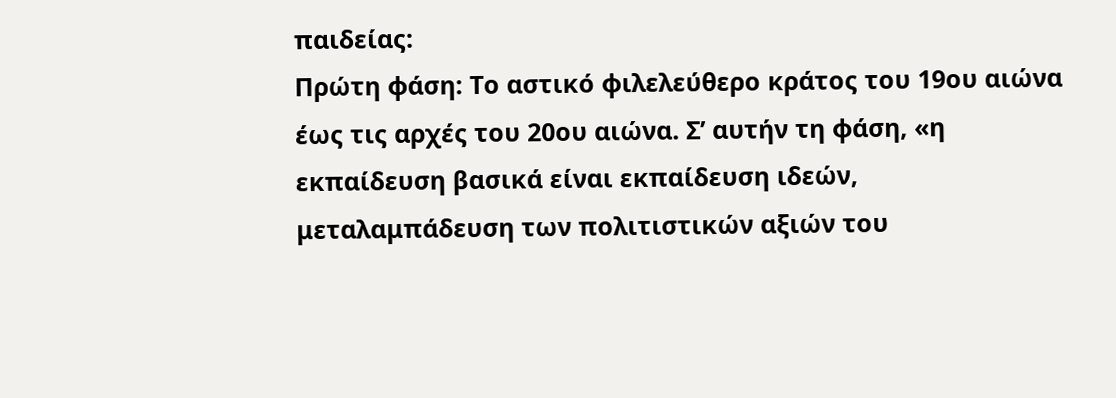παιδείας:
Πρώτη φάση: Το αστικό φιλελεύθερο κράτος του 19ου αιώνα έως τις αρχές του 20ου αιώνα. Σ’ αυτήν τη φάση, «η εκπαίδευση βασικά είναι εκπαίδευση ιδεών, μεταλαμπάδευση των πολιτιστικών αξιών του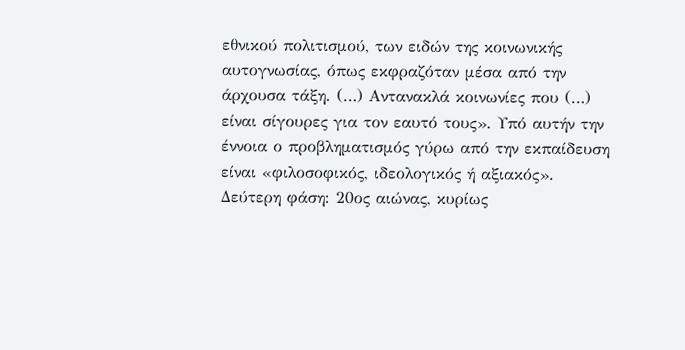εθνικού πολιτισμού, των ειδών της κοινωνικής αυτογνωσίας, όπως εκφραζόταν μέσα από την άρχουσα τάξη. (…) Αντανακλά κοινωνίες που (…) είναι σίγουρες για τον εαυτό τους». Υπό αυτήν την έννοια ο προβληματισμός γύρω από την εκπαίδευση είναι «φιλοσοφικός, ιδεολογικός ή αξιακός».
Δεύτερη φάση: 20ος αιώνας, κυρίως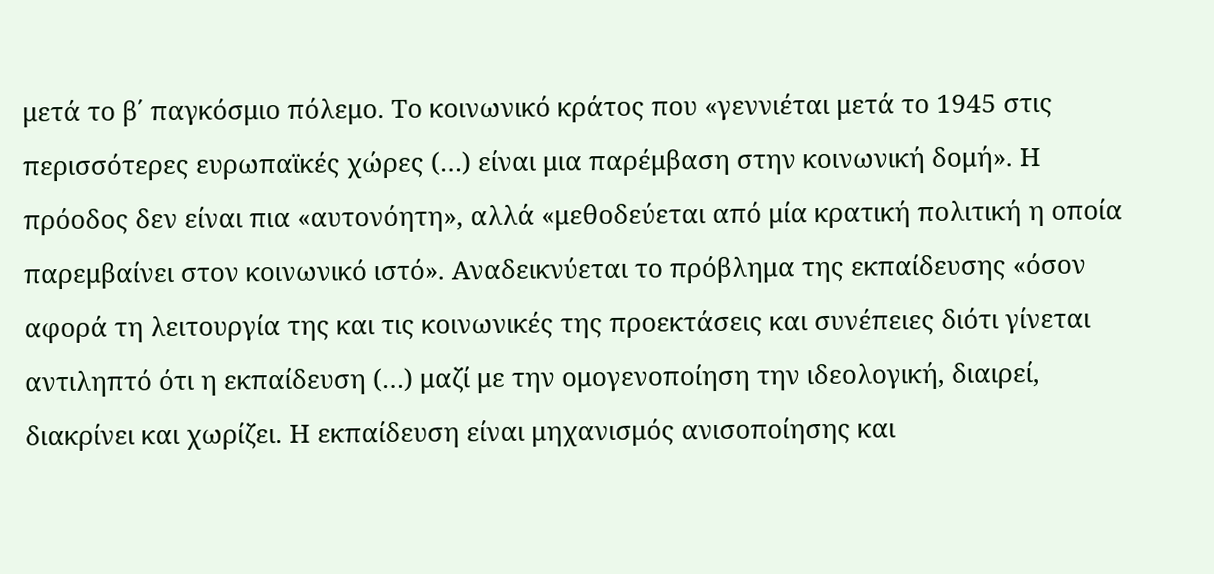μετά το β΄ παγκόσμιο πόλεμο. Το κοινωνικό κράτος που «γεννιέται μετά το 1945 στις περισσότερες ευρωπαϊκές χώρες (…) είναι μια παρέμβαση στην κοινωνική δομή». Η πρόοδος δεν είναι πια «αυτονόητη», αλλά «μεθοδεύεται από μία κρατική πολιτική η οποία παρεμβαίνει στον κοινωνικό ιστό». Αναδεικνύεται το πρόβλημα της εκπαίδευσης «όσον αφορά τη λειτουργία της και τις κοινωνικές της προεκτάσεις και συνέπειες διότι γίνεται αντιληπτό ότι η εκπαίδευση (…) μαζί με την ομογενοποίηση την ιδεολογική, διαιρεί, διακρίνει και χωρίζει. Η εκπαίδευση είναι μηχανισμός ανισοποίησης και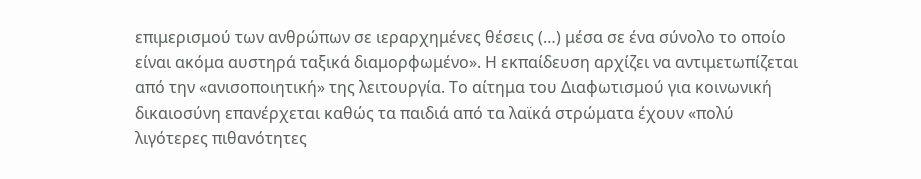επιμερισμού των ανθρώπων σε ιεραρχημένες θέσεις (…) μέσα σε ένα σύνολο το οποίο είναι ακόμα αυστηρά ταξικά διαμορφωμένο». Η εκπαίδευση αρχίζει να αντιμετωπίζεται από την «ανισοποιητική» της λειτουργία. Το αίτημα του Διαφωτισμού για κοινωνική δικαιοσύνη επανέρχεται καθώς τα παιδιά από τα λαϊκά στρώματα έχουν «πολύ λιγότερες πιθανότητες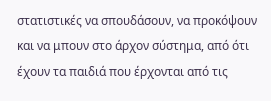στατιστικές να σπουδάσουν, να προκόψουν και να μπουν στο άρχον σύστημα, από ότι έχουν τα παιδιά που έρχονται από τις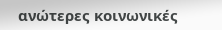ανώτερες κοινωνικές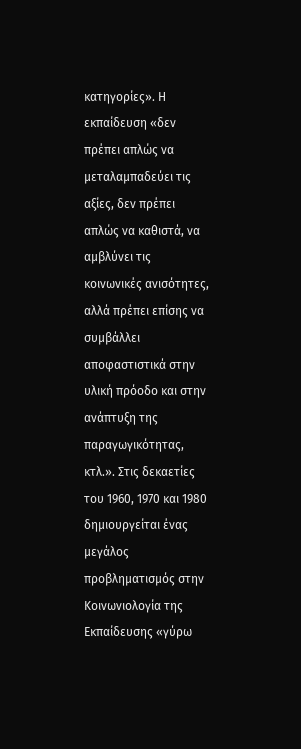κατηγορίες». Η εκπαίδευση «δεν πρέπει απλώς να μεταλαμπαδεύει τις αξίες, δεν πρέπει απλώς να καθιστά, να αμβλύνει τις κοινωνικές ανισότητες, αλλά πρέπει επίσης να συμβάλλει αποφαστιστικά στην υλική πρόοδο και στην ανάπτυξη της παραγωγικότητας, κτλ.». Στις δεκαετίες του 1960, 1970 και 1980 δημιουργείται ένας μεγάλος προβληματισμός στην Κοινωνιολογία της Εκπαίδευσης «γύρω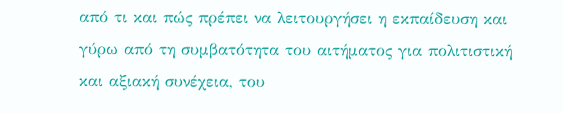από τι και πώς πρέπει να λειτουργήσει η εκπαίδευση και γύρω από τη συμβατότητα του αιτήματος για πολιτιστική και αξιακή συνέχεια, του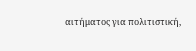αιτήματος για πολιτιστική,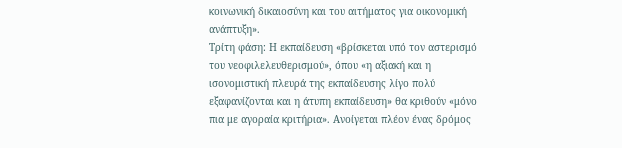κοινωνική δικαιοσύνη και του αιτήματος για οικονομική ανάπτυξη».
Τρίτη φάση: Η εκπαίδευση «βρίσκεται υπό τον αστερισμό του νεοφιλελευθερισμού», όπου «η αξιακή και η ισονομιστική πλευρά της εκπαίδευσης λίγο πολύ εξαφανίζονται και η άτυπη εκπαίδευση» θα κριθούν «μόνο πια με αγοραία κριτήρια». Ανοίγεται πλέον ένας δρόμος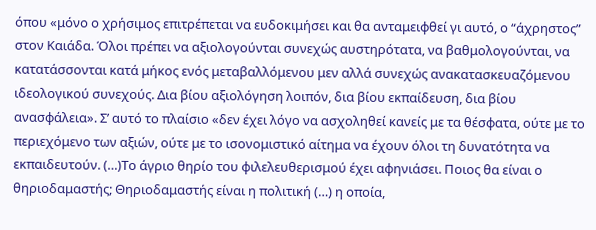όπου «μόνο ο χρήσιμος επιτρέπεται να ευδοκιμήσει και θα ανταμειφθεί γι αυτό, ο “άχρηστος” στον Καιάδα. Όλοι πρέπει να αξιολογούνται συνεχώς αυστηρότατα, να βαθμολογούνται, να κατατάσσονται κατά μήκος ενός μεταβαλλόμενου μεν αλλά συνεχώς ανακατασκευαζόμενου ιδεολογικού συνεχούς. Δια βίου αξιολόγηση λοιπόν, δια βίου εκπαίδευση, δια βίου ανασφάλεια». Σ’ αυτό το πλαίσιο «δεν έχει λόγο να ασχοληθεί κανείς με τα θέσφατα, ούτε με το περιεχόμενο των αξιών, ούτε με το ισονομιστικό αίτημα να έχουν όλοι τη δυνατότητα να εκπαιδευτούν. (…)Το άγριο θηρίο του φιλελευθερισμού έχει αφηνιάσει. Ποιος θα είναι ο θηριοδαμαστής; Θηριοδαμαστής είναι η πολιτική (…) η οποία,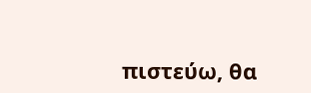πιστεύω, θα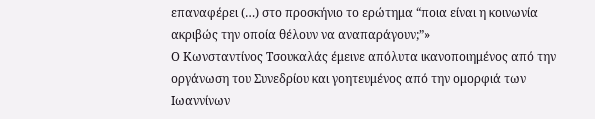επαναφέρει (…) στο προσκήνιο το ερώτημα “ποια είναι η κοινωνία ακριβώς την οποία θέλουν να αναπαράγουν;”»
Ο Κωνσταντίνος Τσουκαλάς έμεινε απόλυτα ικανοποιημένος από την οργάνωση του Συνεδρίου και γοητευμένος από την ομορφιά των Ιωαννίνων